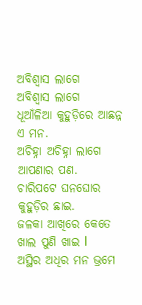ଅବିଶ୍ୱାସ ଲାଗେ
ଅବିଶ୍ୱାସ ଲାଗେ
ଧୂଆଁଳିଆ କୁହୁଡ଼ିରେ ଆଛନ୍ନ ଏ ମନ.
ଅଚିହ୍ନା ଅଚିହ୍ନା ଲାଗେ ଆପଣାର ପଣ.
ଚାରିପଟେ ଘନଘୋର କୁହୁଡ଼ିର ଛାଇ.
ଜଳକା ଆଖିରେ କେତେ ଖାଲ ପୁଣି ଖାଇ l
ଅସ୍ଥିର ଅଧିର ମନ ଭ୍ରମେ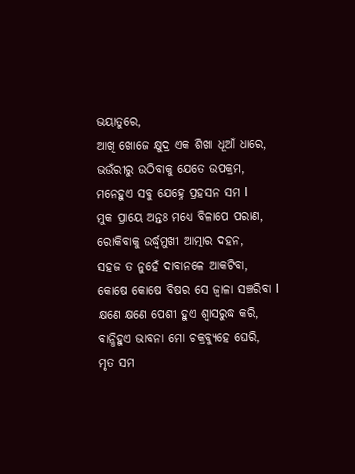ଭୟାତୁରେ,
ଆଖି ଖୋଜେ କ୍ଷୁଦ୍ର ଏକ ଶିଖା ଧୂଆଁ ଧାରେ,
ଭଉଁରୀରୁ ଉଠିବାକୁ ଯେତେ ଉପକ୍ରମ,
ମନେହୁଏ ସବୁ ଯେହ୍ନେ ପ୍ରହସନ ସମ l
ମୁକ ପ୍ରାୟେ ଅନ୍ତଃ ମଧ୍ୟେ ବିଳାପେ ପରାଣ,
ରୋକିବାକୁ ଉର୍ଦ୍ଧ୍ୱମୁଖୀ ଆତ୍ମାର ଦହନ,
ସହଜ ତ ନୁହେଁ ଦାବାନଳେ ଆକଟିବା,
କୋଷେ କୋଷେ ବିଷର ସେ ଜ୍ୱାଳା ସଞ୍ଚରିବା l
କ୍ଷଣେ କ୍ଷଣେ ପେଶୀ ହୁଏ ଶ୍ୱାସରୁଦ୍ଧ କରି,
ବାନ୍ଧିହୁଏ ଭାବନା ମୋ ଚକ୍ରବ୍ୟୁହେ ଘେରି,
ମୃତ ସମ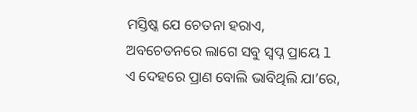ମସ୍ତିଷ୍କ ଯେ ଚେତନା ହରାଏ,
ଅବଚେତନରେ ଲାଗେ ସବୁ ସ୍ୱପ୍ନ ପ୍ରାୟେ l
ଏ ଦେହରେ ପ୍ରାଣ ବୋଲି ଭାବିଥିଲି ଯା’ରେ,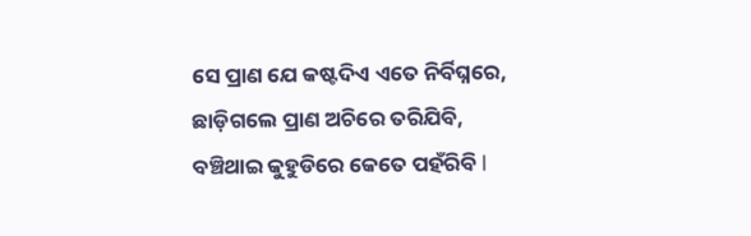ସେ ପ୍ରାଣ ଯେ କଷ୍ଟଦିଏ ଏତେ ନିର୍ବିଘ୍ନରେ,
ଛାଡ଼ିଗଲେ ପ୍ରାଣ ଅଚିରେ ତରିଯିବି,
ବଞ୍ଚିଥାଇ କୁହୁଡିରେ କେତେ ପହଁରିବି l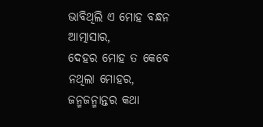ଭାବିଥିଲି ଏ ମୋହ ବନ୍ଧନ ଆତ୍ମାସାର,
ଦେହର ମୋହ ତ କେବେ ନଥିଲା ମୋହର,
ଜନ୍ମଜନ୍ମାନ୍ତର କଥା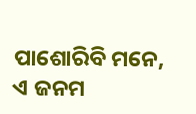ପାଶୋରିବି ମନେ,
ଏ ଜନମ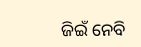ଜିଇଁ ନେବି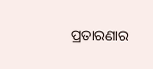ପ୍ରତାରଣାର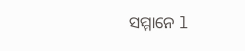ସମ୍ମାନେ l